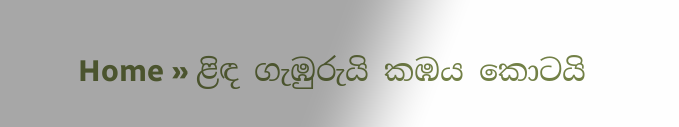Home » ළිඳ ගැඹුරුයි කඹය කොටයි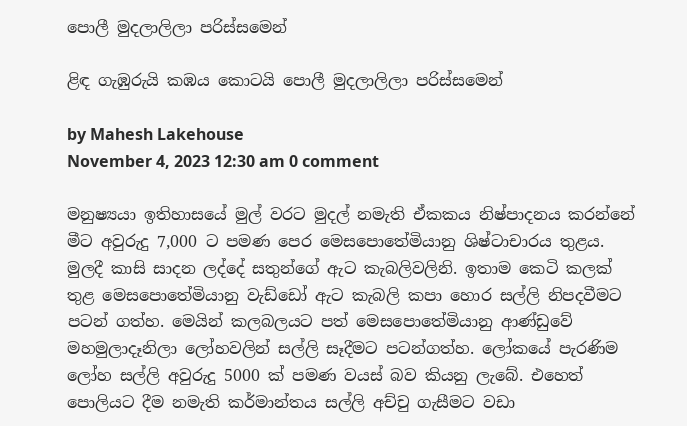පොලී මුදලාලිලා පරිස්සමෙන්

ළිඳ ගැඹුරුයි කඹය කොටයි පොලී මුදලාලිලා පරිස්සමෙන්

by Mahesh Lakehouse
November 4, 2023 12:30 am 0 comment

මනුෂ්‍යයා ඉතිහාසයේ මුල් වරට මුදල් නමැති ඒකකය නිෂ්පාදනය කරන්නේ මීට අවුරුදු 7,000 ට පමණ පෙර මෙසපොතේමියානු ශිෂ්ටාචාරය තුළය. මුලදී කාසි සාදන ලද්දේ සතුන්ගේ ඇට කැබලිවලිනි. ඉතාම කෙටි කලක් තුළ මෙසපොතේමියානු වැඩ්ඩෝ ඇට කැබලි කපා හොර සල්ලි නිපදවීමට පටන් ගත්හ. මෙයින් කලබලයට පත් මෙසපොතේමියානු ආණ්ඩුවේ මහමුලාදෑනිලා ලෝහවලින් සල්ලි සෑදීමට පටන්ගත්හ. ලෝකයේ පැරණිම ලෝහ සල්ලි අවුරුදු 5000 ක් පමණ වයස් බව කියනු ලැබේ. එහෙත් පොලියට දීම නමැති කර්මාන්තය සල්ලි අච්චු ගැසීමට වඩා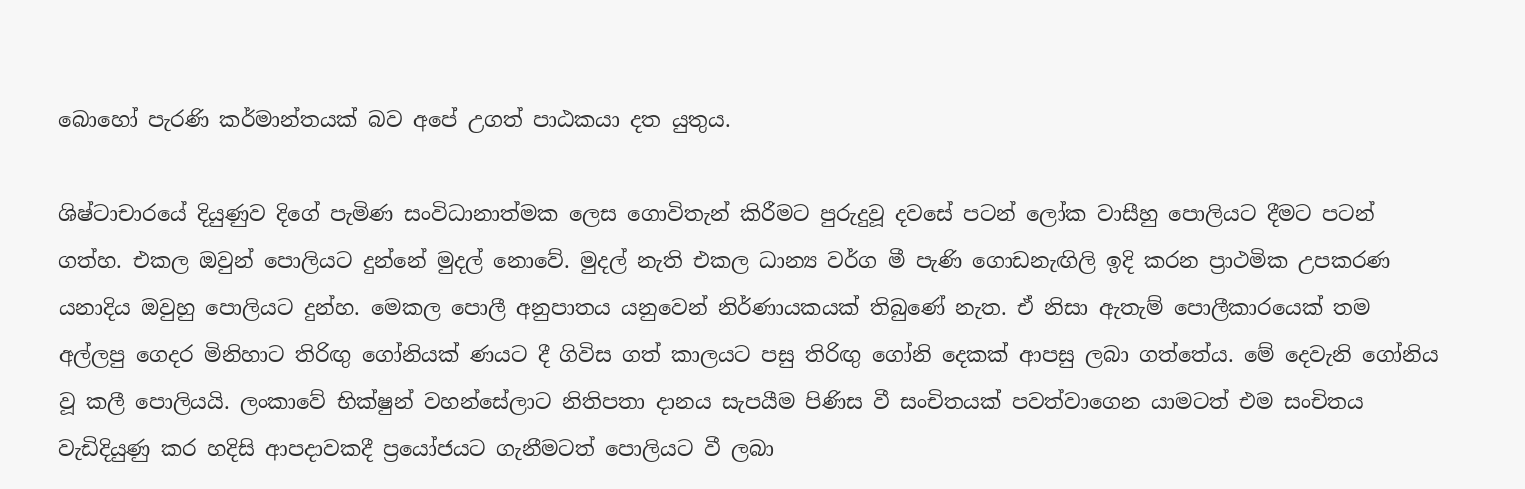බොහෝ පැරණි කර්මාන්තයක් බව අපේ උගත් පාඨකයා දත යුතුය.

ශිෂ්ටාචාරයේ දියුණුව දිගේ පැමිණ සංවිධානාත්මක ලෙස ගොවිතැන් කිරීමට පුරුදුවූ දවසේ පටන් ලෝක වාසීහු පොලියට දීමට පටන් ගත්හ. එකල ඔවුන් පොලියට දුන්නේ මුදල් නොවේ. මුදල් නැති එකල ධාන්‍ය වර්ග මී පැණි ගොඩනැඟිලි ඉදි කරන ප්‍රාථමික උපකරණ යනාදිය ඔවුහු පොලියට දුන්හ. මෙකල පොලී අනුපාතය යනුවෙන් නිර්ණායකයක් තිබුණේ නැත. ඒ නිසා ඇතැම් පොලීකාරයෙක් තම අල්ලපු ගෙදර මිනිහාට තිරිඟු ගෝනියක් ණයට දී ගිවිස ගත් කාලයට පසු තිරිඟු ගෝනි දෙකක් ආපසු ලබා ගත්තේය. මේ දෙවැනි ගෝනිය වූ කලී පොලියයි. ලංකාවේ භික්ෂුන් වහන්සේලාට නිතිපතා දානය සැපයීම පිණිස වී සංචිතයක් පවත්වාගෙන යාමටත් එම සංචිතය වැඩිදියුණු කර හදිසි ආපදාවකදී ප්‍රයෝජයට ගැනීමටත් පොලියට වී ලබා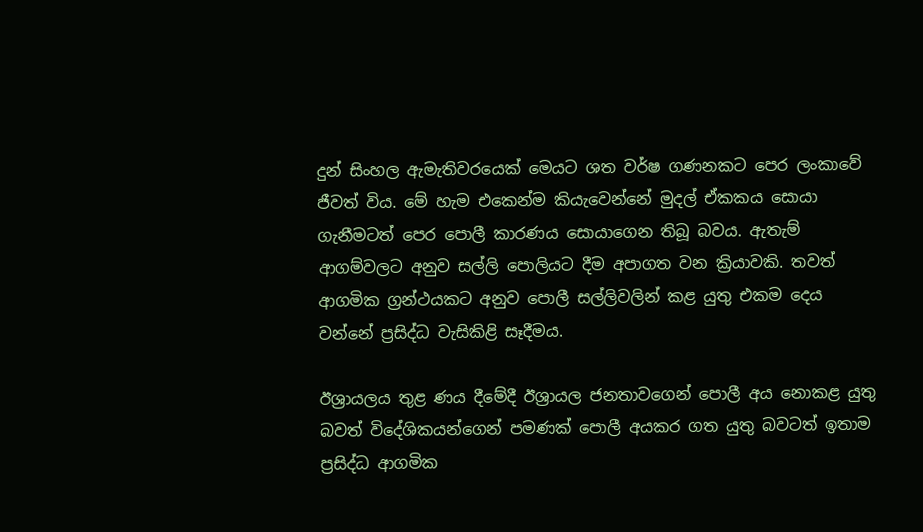දුන් සිංහල ඇමැතිවරයෙක් මෙයට ශත වර්ෂ ගණනකට පෙර ලංකාවේ ජීවත් විය. මේ හැම එකෙන්ම කියැවෙන්නේ මුදල් ඒකකය සොයා ගැනීමටත් පෙර පොලී කාරණය සොයාගෙන තිබූ බවය. ඇතැම් ආගම්වලට අනුව සල්ලි පොලියට දීම අපාගත වන ක්‍රියාවකි. තවත් ආගමික ග්‍රන්ථයකට අනුව පොලී සල්ලිවලින් කළ යුතු එකම දෙය වන්නේ ප්‍රසිද්ධ වැසිකිළි සෑදීමය.

ඊශ්‍රායලය තුළ ණය දීමේදී ඊශ්‍රායල ජනතාවගෙන් පොලී අය නොකළ යුතු බවත් විදේශිකයන්ගෙන් පමණක් පොලී අයකර ගත යුතු බවටත් ඉතාම ප්‍රසිද්ධ ආගමික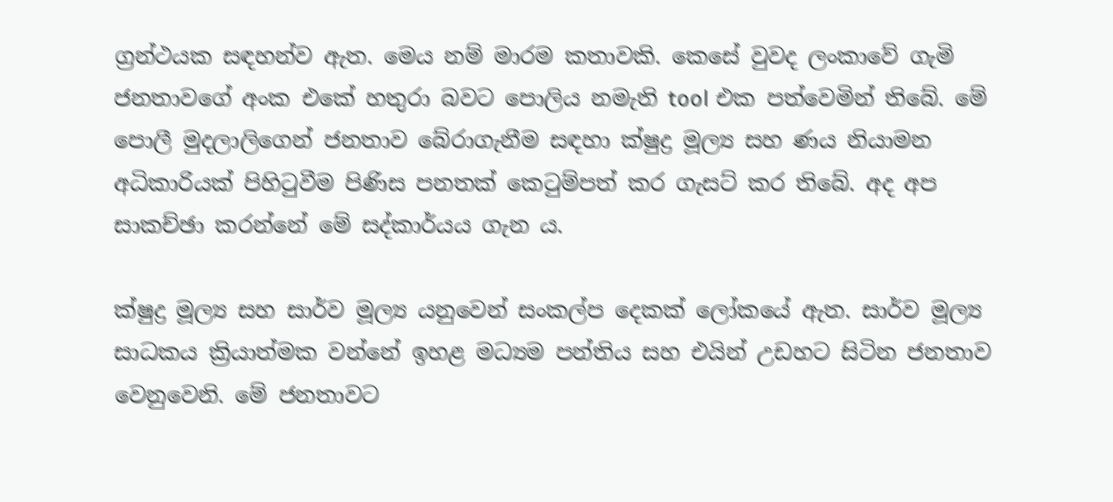ග්‍රන්ථයක සඳහන්ව ඇත. මෙය නම් මාරම කතාවකි. කෙසේ වුවද ලංකාවේ ගැමි ජනතාවගේ අංක එකේ හතුරා බවට පොලිය නමැති tool එක පත්වෙමින් තිබේ. මේ පොලී මුදලාලිගෙන් ජනතාව බේරාගැනීම සඳහා ක්ෂුද්‍ර මූල්‍ය සහ ණය නියාමන අධිකාරියක් පිහිටුවීම පිණිස පනතක් කෙටුම්පත් කර ගැසට් කර තිබේ. අද අප සාකච්ඡා කරන්නේ මේ සද්කාර්යය ගැන ය.

ක්ෂුද්‍ර මූල්‍ය සහ සාර්ව මූල්‍ය යනුවෙන් සංකල්ප දෙකක් ලෝකයේ ඇත. සාර්ව මූල්‍ය සාධකය ක්‍රියාත්මක වන්නේ ඉහළ මධ්‍යම පන්තිය සහ එයින් උඩහට සිටින ජනතාව වෙනුවෙනි. මේ ජනතාවට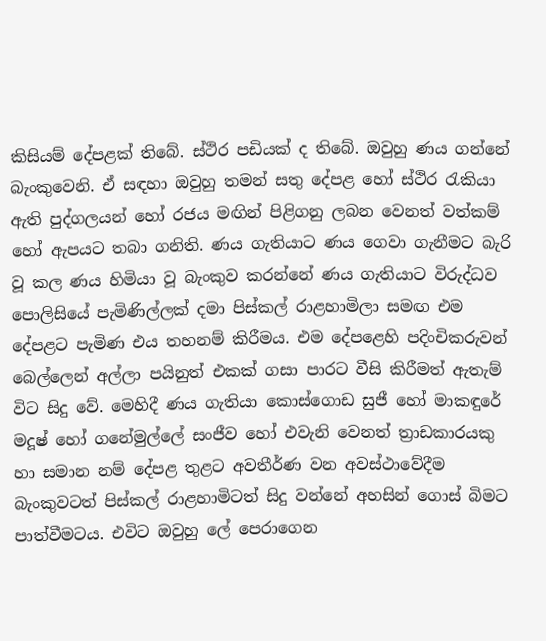කිසියම් දේපළක් තිබේ. ස්ථිර පඩියක් ද තිබේ. ඔවුහු ණය ගන්නේ බැංකුවෙනි. ඒ සඳහා ඔවුහු තමන් සතු දේපළ හෝ ස්ථිර රැකියා ඇති පුද්ගලයන් හෝ රජය මඟින් පිළිගනු ලබන වෙනත් වත්කම් හෝ ඇපයට තබා ගනිති. ණය ගැතියාට ණය ගෙවා ගැනීමට බැරි වූ කල ණය හිමියා වූ බැංකුව කරන්නේ ණය ගැතියාට විරුද්ධව පොලිසියේ පැමිණිල්ලක් දමා පිස්කල් රාළහාමිලා සමඟ එම දේපළට පැමිණ එය තහනම් කිරීමය. එම දේපළෙහි පදිංචිකරුවන් බෙල්ලෙන් අල්ලා පයිනුත් එකක් ගසා පාරට වීසි කිරීමත් ඇතැම් විට සිදු වේ. මෙහිදී ණය ගැතියා කොස්ගොඩ සුජී හෝ මාකඳුරේ මදූෂ් හෝ ගනේමුල්ලේ සංජීව හෝ එවැනි වෙනත් ත්‍රාඩකාරයකු හා සමාන නම් දේපළ තුළට අවතීර්ණ වන අවස්ථාවේදීම බැංකුවටත් පිස්කල් රාළහාමිටත් සිදු වන්නේ අහසින් ගොස් බිමට පාත්වීමටය. එවිට ඔවුහු ලේ පෙරාගෙන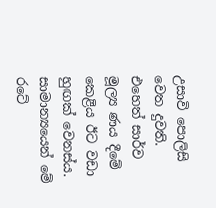උසාවි පොලිසි වෙත දුවති. එහෙත් සාර්ව මූල්‍ය ණය දීමේ කෙළිය ඊට වඩා හුඟක් වෙනස්ය. සාමාන්‍යයෙන් මේ රටේ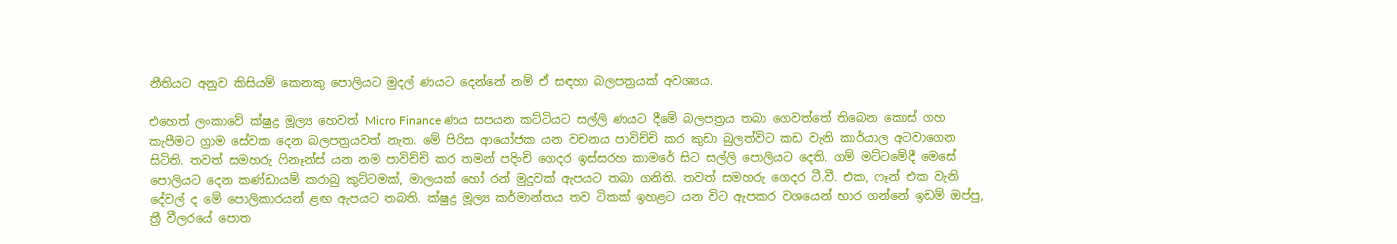නීතියට අනුව කිසියම් කෙනකු පොලියට මුදල් ණයට දෙන්නේ නම් ඒ සඳහා බලපත්‍රයක් අවශ්‍යය.

එහෙත් ලංකාවේ ක්ෂුද්‍ර මූල්‍ය හෙවත් Micro Finance ණය සපයන කට්ටියට සල්ලි ණයට දීමේ බලපත්‍රය තබා ගෙවත්තේ තිබෙන කොස් ගහ කැපීමට ග්‍රාම සේවක දෙන බලපත්‍රයවත් නැත. මේ පිරිස ආයෝජක යන වචනය පාවිච්චි කර කුඩා බුලත්විට කඩ වැනි කාර්යාල අටවාගෙන සිටිති. තවත් සමහරු ෆිනෑන්ස් යන නම පාවිච්චි කර තමන් පදිංචි ගෙදර ඉස්සරහ කාමරේ සිට සල්ලි පොලියට දෙති. ගම් මට්ටමේදී මෙසේ පොලියට දෙන කණ්ඩායම් කරාබු කුට්ටමක්, මාලයක් හෝ රන් මුදුවක් ඇපයට තබා ගනිති. තවත් සමහරු ගෙදර ටී.වී. එක, ෆෑන් එක වැනි දේවල් ද මේ පොලිකාරයන් ළඟ ඇපයට තබති. ක්ෂුද්‍ර මූල්‍ය කර්මාන්තය තව ටිකක් ඉහළට යන විට ඇපකර වශයෙන් භාර ගන්නේ ඉඩම් ඔප්පු, ත්‍රී වීලරයේ පොත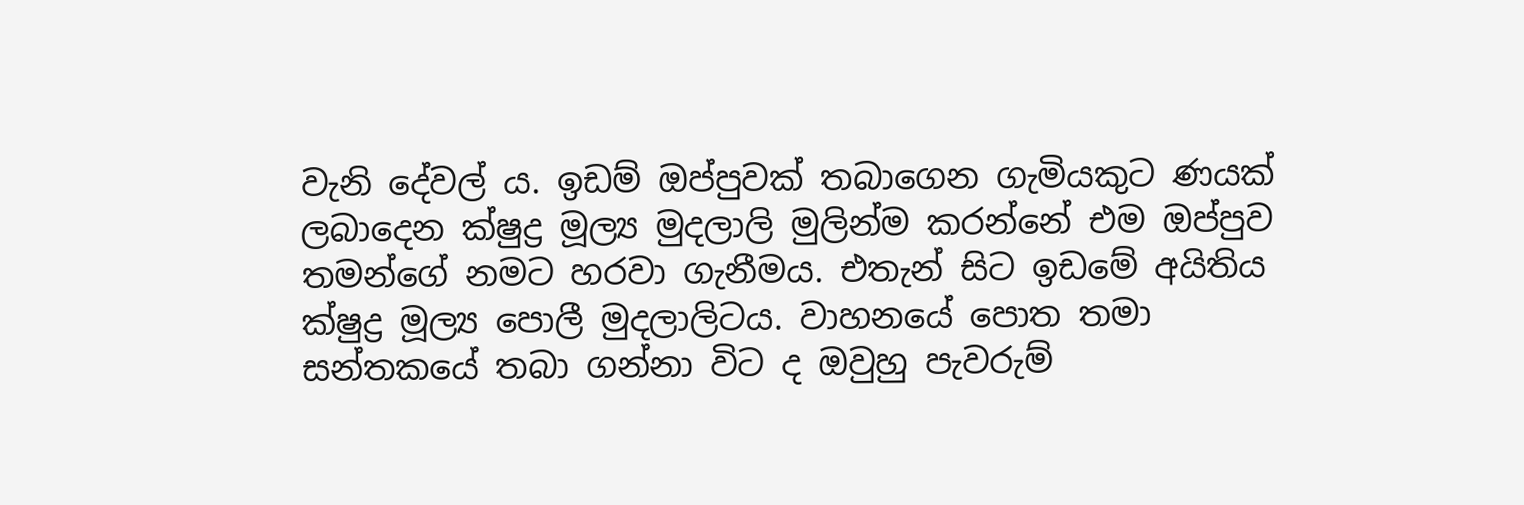වැනි දේවල් ය. ඉඩම් ඔප්පුවක් තබාගෙන ගැමියකුට ණයක් ලබාදෙන ක්ෂුද්‍ර මූල්‍ය මුදලාලි මුලින්ම කරන්නේ එම ඔප්පුව තමන්ගේ නමට හරවා ගැනීමය. එතැන් සිට ඉඩමේ අයිතිය ක්ෂුද්‍ර මූල්‍ය පොලී මුදලාලිටය. වාහනයේ පොත තමා සන්තකයේ තබා ගන්නා විට ද ඔවුහු පැවරුම්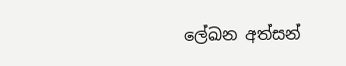ලේඛන අත්සන්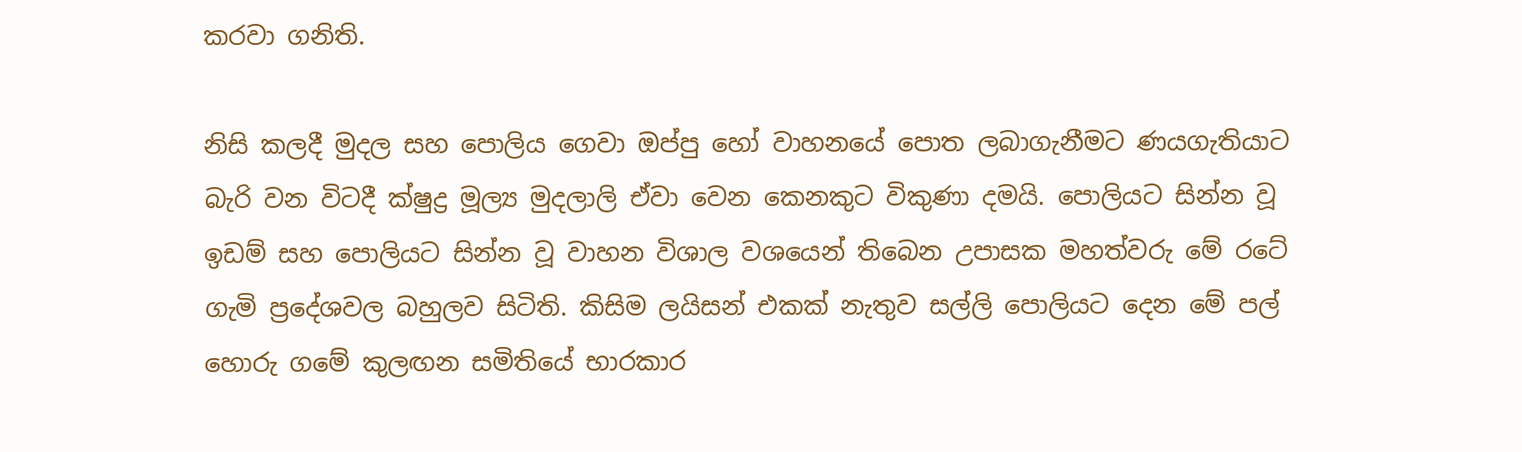කරවා ගනිති.

නිසි කලදී මුදල සහ පොලිය ගෙවා ඔප්පු හෝ වාහනයේ පොත ලබාගැනීමට ණයගැතියාට බැරි වන විටදී ක්ෂුද්‍ර මූල්‍ය මුදලාලි ඒවා වෙන කෙනකුට විකුණා දමයි. පොලියට සින්න වූ ඉඩම් සහ පොලියට සින්න වූ වාහන විශාල වශයෙන් තිබෙන උපාසක මහත්වරු මේ රටේ ගැමි ප්‍රදේශවල බහුලව සිටිති. කිසිම ලයිසන් එකක් නැතුව සල්ලි පොලියට දෙන මේ පල් හොරු ගමේ කුලඟන සමිතියේ භාරකාර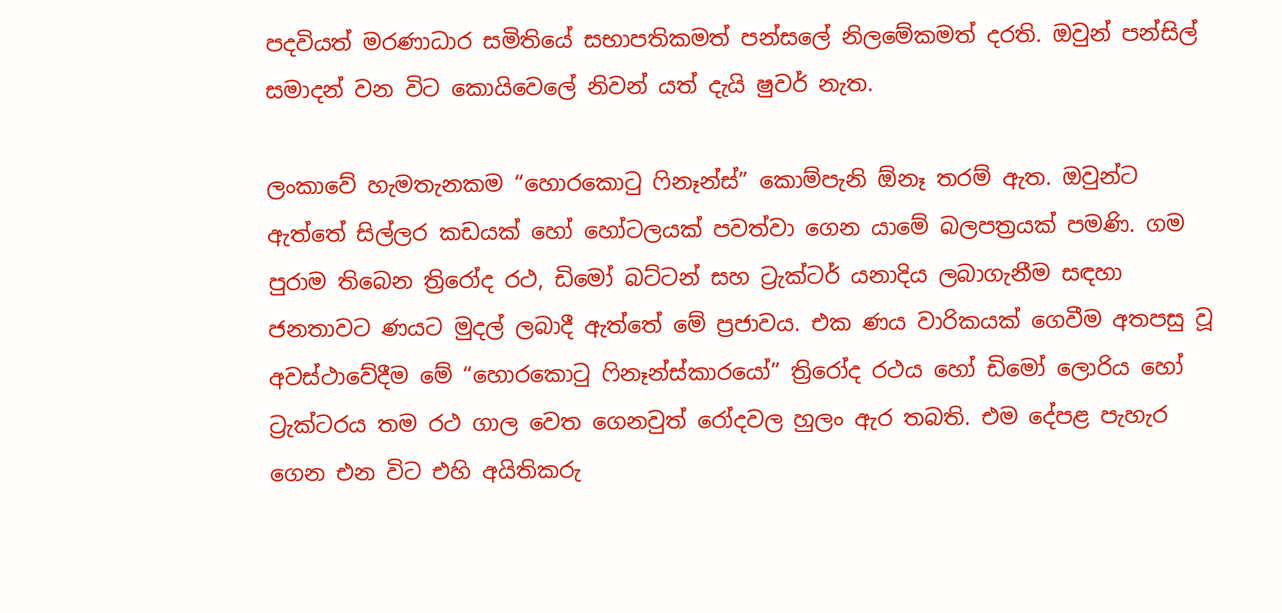පදවියත් මරණාධාර සමිතියේ සභාපතිකමත් පන්සලේ නිලමේකමත් දරති. ඔවුන් පන්සිල් සමාදන් වන විට කොයිවෙලේ නිවන් යත් දැයි ෂුවර් නැත.

ලංකාවේ හැමතැනකම “හොරකොටු ෆිනෑන්ස්” කොම්පැනි ඕනෑ තරම් ඇත. ඔවුන්ට ඇත්තේ සිල්ලර කඩයක් හෝ හෝටලයක් පවත්වා ගෙන යාමේ බලපත්‍රයක් පමණි. ගම පුරාම තිබෙන ත්‍රිරෝද රථ, ඩිමෝ බට්ටන් සහ ට්‍රැක්ටර් යනාදිය ලබාගැනීම සඳහා ජනතාවට ණයට මුදල් ලබාදී ඇත්තේ මේ ප්‍රජාවය. එක ණය වාරිකයක් ගෙවීම අතපසු වූ අවස්ථාවේදීම මේ “හොරකොටු ෆිනෑන්ස්කාරයෝ” ත්‍රිරෝද රථය හෝ ඩිමෝ ලොරිය හෝ ට්‍රැක්ටරය තම රථ ගාල වෙත ගෙනවුත් රෝදවල හුලං ඇර තබති. එම දේපළ පැහැර ගෙන එන විට එහි අයිතිකරු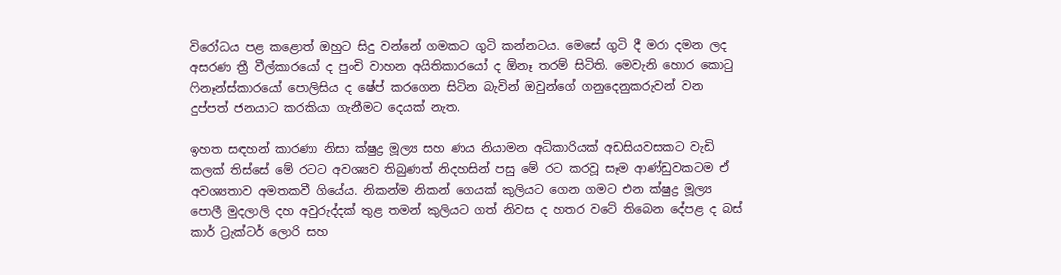විරෝධය පළ කළොත් ඔහුට සිදු වන්නේ ගමකට ගුටි කන්නටය. මෙසේ ගුටි දී මරා දමන ලද අසරණ ත්‍රී වීල්කාරයෝ ද පුංචි වාහන අයිතිකාරයෝ ද ඕනෑ තරම් සිටිති. මෙවැනි හොර කොටු ෆිනෑන්ස්කාරයෝ පොලිසිය ද ෂේප් කරගෙන සිටින බැවින් ඔවුන්ගේ ගනුදෙනුකරුවන් වන දුප්පත් ජනයාට කරකියා ගැනීමට දෙයක් නැත.

ඉහත සඳහන් කාරණා නිසා ක්ෂුද්‍ර මූල්‍ය සහ ණය නියාමන අධිකාරියක් අඩසියවසකට වැඩි කලක් තිස්සේ මේ රටට අවශ්‍යව තිබුණත් නිදහසින් පසු මේ රට කරවූ සෑම ආණ්ඩුවකටම ඒ අවශ්‍යතාව අමතකවී ගියේය. නිකන්ම නිකන් ගෙයක් කුලියට ගෙන ගමට එන ක්ෂුද්‍ර මූල්‍ය පොලී මුදලාලි දහ අවුරුද්දක් තුළ තමන් කුලියට ගත් නිවස ද හතර වටේ තිබෙන දේපළ ද බස් කාර් ට්‍රැක්ටර් ලොරි සහ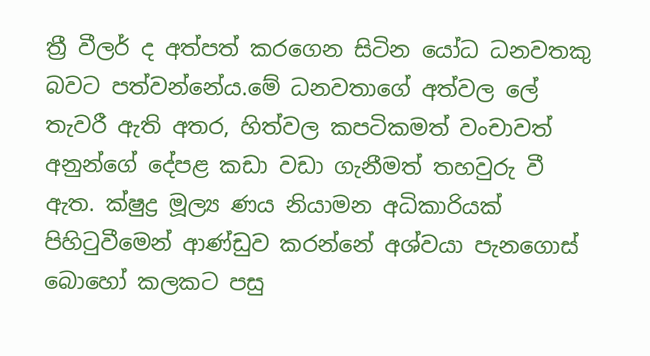ත්‍රී වීලර් ද අත්පත් කරගෙන සිටින යෝධ ධනවතකු බවට පත්වන්නේය.මේ ධනවතාගේ අත්වල ලේ තැවරී ඇති අතර, හිත්වල කපටිකමත් වංචාවත් අනුන්ගේ දේපළ කඩා වඩා ගැනීමත් තහවුරු වී ඇත. ක්ෂුද්‍ර මූල්‍ය ණය නියාමන අධිකාරියක් පිහිටුවීමෙන් ආණ්ඩුව කරන්නේ අශ්වයා පැනගොස් බොහෝ කලකට පසු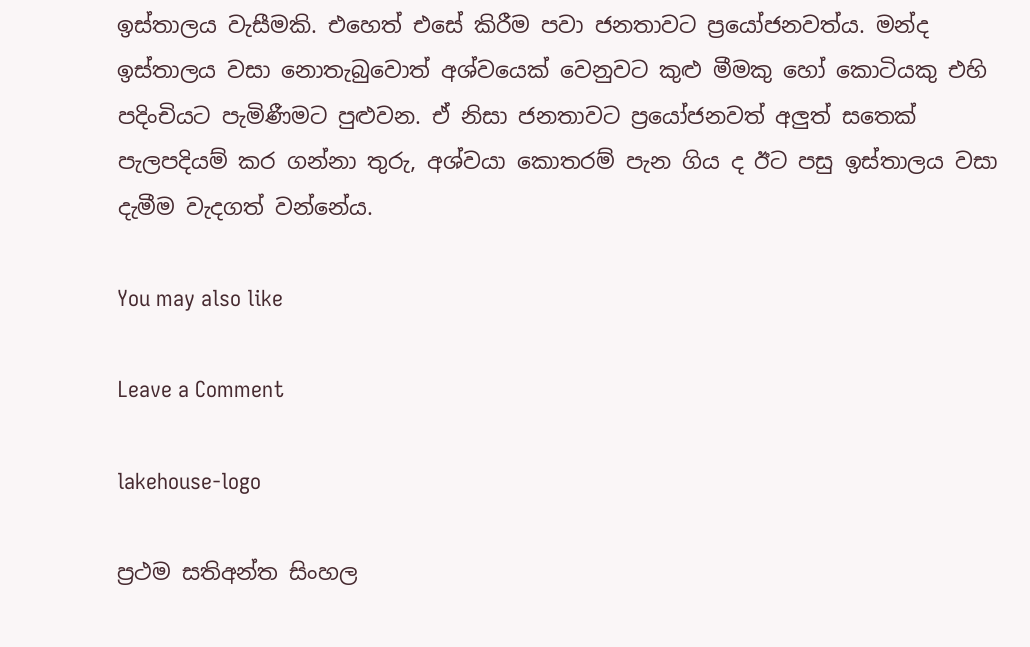ඉස්තාලය වැසීමකි. එහෙත් එසේ කිරීම පවා ජනතාවට ප්‍රයෝජනවත්ය. මන්ද ඉස්තාලය වසා නොතැබුවොත් අශ්වයෙක් වෙනුවට කුළු මීමකු හෝ කොටියකු එහි පදිංචියට පැමිණීමට පුළුවන. ඒ නිසා ජනතාවට ප්‍රයෝජනවත් අලුත් සතෙක් පැලපදියම් කර ගන්නා තුරු, අශ්වයා කොතරම් පැන ගිය ද ඊට පසු ඉස්තාලය වසා දැමීම වැදගත් වන්නේය.

You may also like

Leave a Comment

lakehouse-logo

ප්‍රථම සතිඅන්ත සිංහල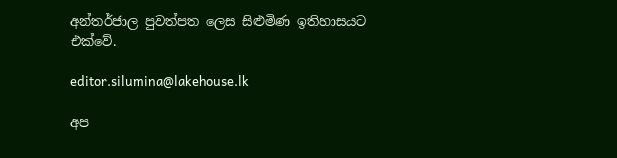අන්තර්ජාල පුවත්පත ලෙස සිළුමිණ ඉතිහාසයට එක්වේ.

editor.silumina@lakehouse.lk

අප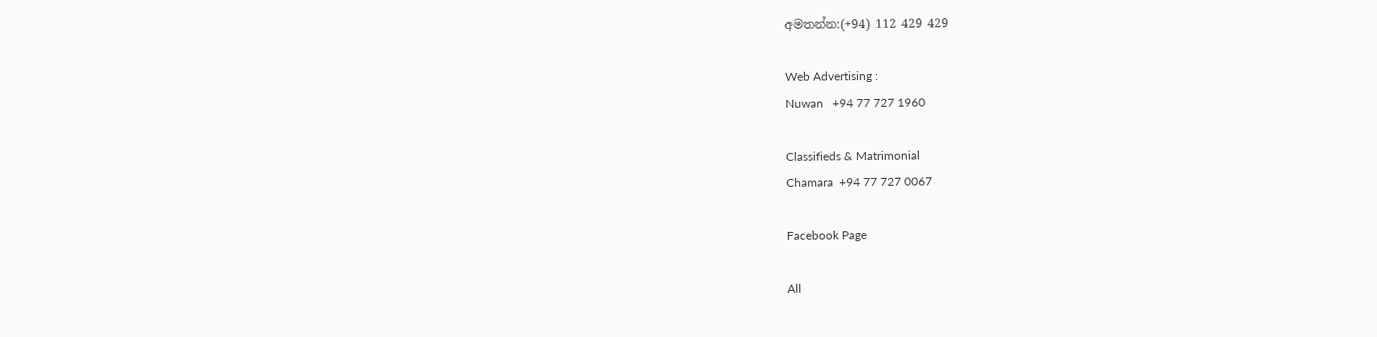අමතන්න:(+94) 112 429 429

Web Advertising :
Nuwan   +94 77 727 1960

Classifieds & Matrimonial
Chamara  +94 77 727 0067

Facebook Page

All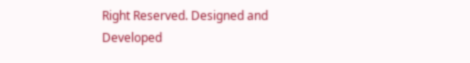Right Reserved. Designed and Developed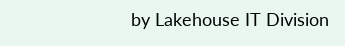by Lakehouse IT Division